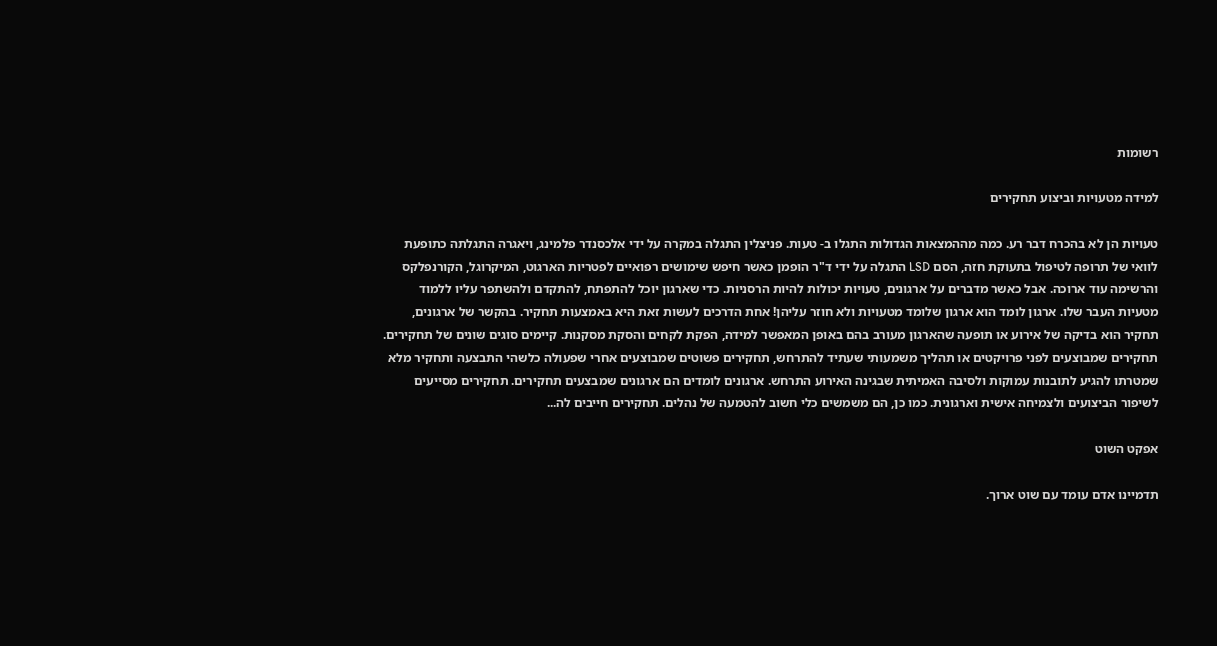רשומות

למידה מטעויות וביצוע תחקירים

טעויות הן לא בהכרח דבר רע. כמה מההמצאות הגדולות התגלו ב- טעות. פניצלין התגלה במקרה על ידי אלכסנדר פלמינג, ויאגרה התגלתה כתופעת לוואי של תרופה לטיפול בתעוקת חזה, הסם LSD התגלה על ידי ד"ר הופמן כאשר חיפש שימושים רפואיים לפטריות הארגוט, המיקרוגל, הקורנפלקס והרשימה עוד ארוכה. אבל כאשר מדברים על ארגונים, טעויות יכולות להיות הרסניות. כדי שארגון יוכל להתפתח, להתקדם ולהשתפר עליו ללמוד מטעיות העבר שלו. ארגון לומד הוא ארגון שלומד מטעויות ולא חוזר עליהן! אחת הדרכים לעשות זאת היא באמצעות תחקיר. בהקשר של ארגונים, תחקיר הוא בדיקה של אירוע או תופעה שהארגון מעורב בהם באופן המאפשר למידה, הפקת לקחים והסקת מסקנות. קיימים סוגים שונים של תחקירים. תחקירים שמבוצעים לפני פרויקטים או תהליך משמעותי שעתיד להתרחש, תחקירים פשוטים שמבוצעים אחרי שפעולה כלשהי התבצעה ותחקיר מלא שמטרתו להגיע לתובנות עמוקות ולסיבה האמיתית שבגינה האירוע התרחש. ארגונים לומדים הם ארגונים שמבצעים תחקירים. תחקירים מסייעים לשיפור הביצועים ולצמיחה אישית וארגונית. כמו כן, הם משמשים כלי חשוב להטמעה של נהלים. תחקירים חייבים לה...

אפקט השוט

תדמיינו אדם עומד עם שוט ארוך.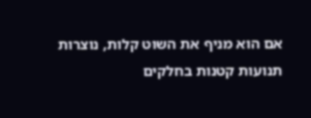אם הוא מניף את השוט קלות, נוצרות תנועות קטנות בחלקים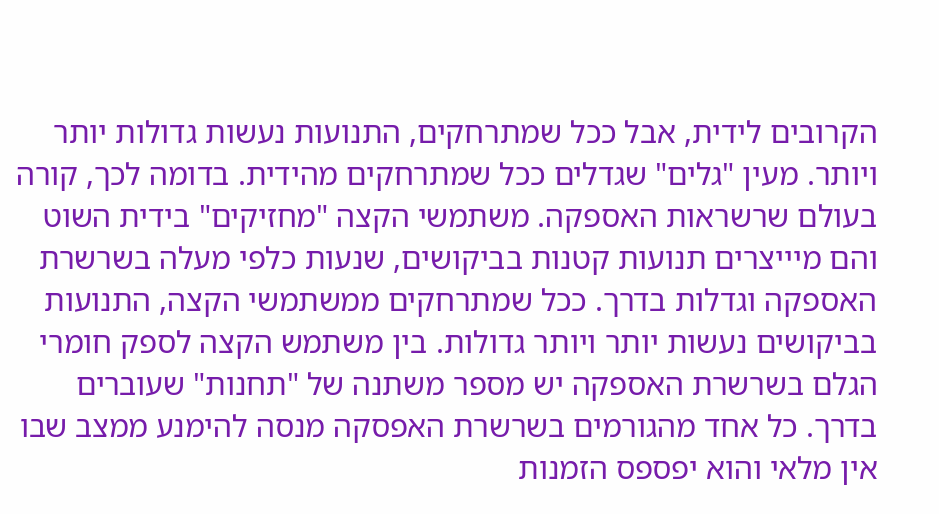הקרובים לידית, אבל ככל שמתרחקים, התנועות נעשות גדולות יותר ויותר. מעין "גלים" שגדלים ככל שמתרחקים מהידית. בדומה לכך, קורה בעולם שרשראות האספקה. משתמשי הקצה "מחזיקים" בידית השוט והם מיייצרים תנועות קטנות בביקושים, שנעות כלפי מעלה בשרשרת האספקה וגדלות בדרך. ככל שמתרחקים ממשתמשי הקצה, התנועות בביקושים נעשות יותר ויותר גדולות. בין משתמש הקצה לספק חומרי הגלם בשרשרת האספקה יש מספר משתנה של "תחנות" שעוברים בדרך. כל אחד מהגורמים בשרשרת האפסקה מנסה להימנע ממצב שבו אין מלאי והוא יפספס הזמנות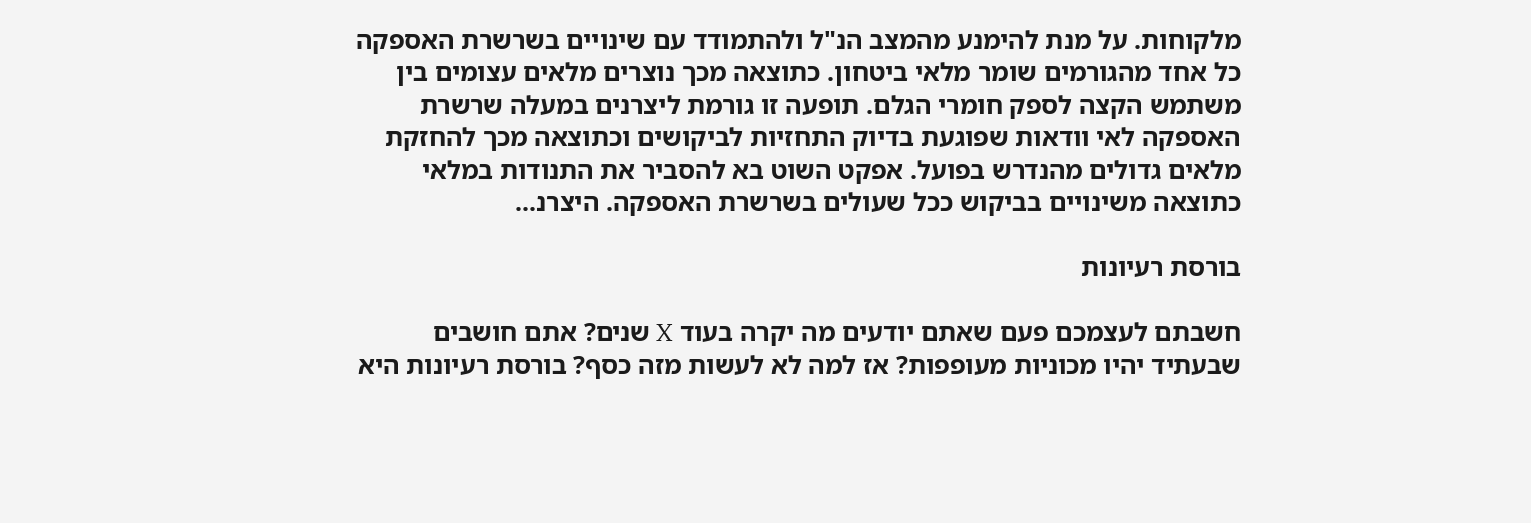מלקוחות. על מנת להימנע מהמצב הנ"ל ולהתמודד עם שינויים בשרשרת האספקה כל אחד מהגורמים שומר מלאי ביטחון. כתוצאה מכך נוצרים מלאים עצומים בין משתמש הקצה לספק חומרי הגלם. תופעה זו גורמת ליצרנים במעלה שרשרת האספקה לאי וודאות שפוגעת בדיוק התחזיות לביקושים וכתוצאה מכך להחזקת מלאים גדולים מהנדרש בפועל. אפקט השוט בא להסביר את התנודות במלאי כתוצאה משינויים בביקוש ככל שעולים בשרשרת האספקה. היצרנ...

בורסת רעיונות

חשבתם לעצמכם פעם שאתם יודעים מה יקרה בעוד X שנים? אתם חושבים שבעתיד יהיו מכוניות מעופפות? אז למה לא לעשות מזה כסף? בורסת רעיונות היא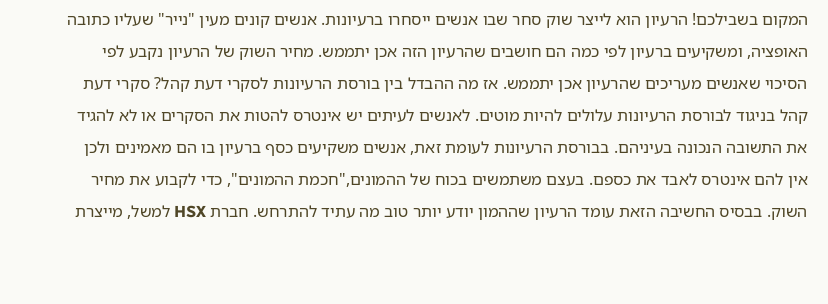המקום בשבילכם! הרעיון הוא לייצר שוק סחר שבו אנשים ייסחרו ברעיונות. אנשים קונים מעין "נייר" שעליו כתובה האופציה, ומשקיעים ברעיון לפי כמה הם חושבים שהרעיון הזה אכן יתממש. מחיר השוק של הרעיון נקבע לפי הסיכוי שאנשים מעריכים שהרעיון אכן יתממש. אז מה ההבדל בין בורסת הרעיונות לסקרי דעת קהל? סקרי דעת קהל בניגוד לבורסת הרעיונות עלולים להיות מוטים. לאנשים לעיתים יש אינטרס להטות את הסקרים או לא להגיד את התשובה הנכונה בעיניהם. בבורסת הרעיונות לעומת זאת, אנשים משקיעים כסף ברעיון בו הם מאמינים ולכן אין להם אינטרס לאבד את כספם. בעצם משתמשים בכוח של ההמונים,"חכמת ההמונים", כדי לקבוע את מחיר השוק. בבסיס החשיבה הזאת עומד הרעיון שההמון יודע יותר טוב מה עתיד להתרחש. חברת HSX למשל, מייצרת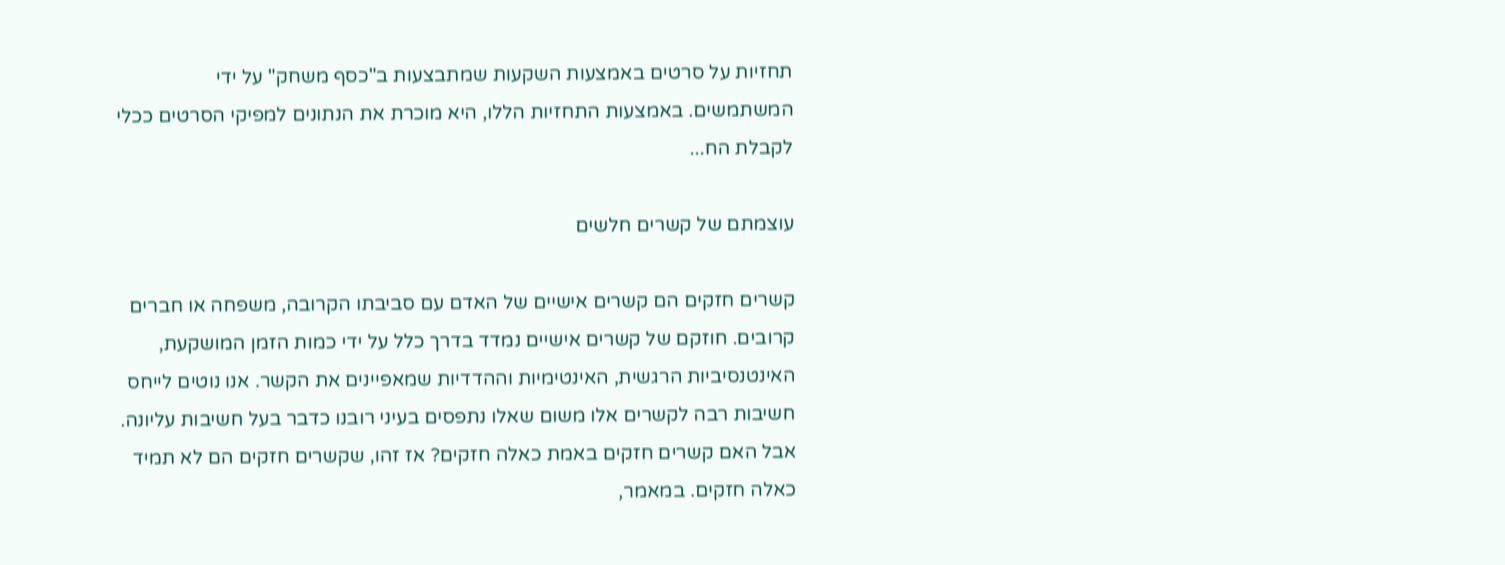תחזיות על סרטים באמצעות השקעות שמתבצעות ב"כסף משחק" על ידי המשתמשים. באמצעות התחזיות הללו, היא מוכרת את הנתונים למפיקי הסרטים ככלי לקבלת הח...

עוצמתם של קשרים חלשים

קשרים חזקים הם קשרים אישיים של האדם עם סביבתו הקרובה, משפחה או חברים קרובים. חוזקם של קשרים אישיים נמדד בדרך כלל על ידי כמות הזמן המושקעת, האינטנסיביות הרגשית, האינטימיות וההדדיות שמאפיינים את הקשר. אנו נוטים לייחס חשיבות רבה לקשרים אלו משום שאלו נתפסים בעיני רובנו כדבר בעל חשיבות עליונה. אבל האם קשרים חזקים באמת כאלה חזקים? אז זהו, שקשרים חזקים הם לא תמיד כאלה חזקים. במאמר,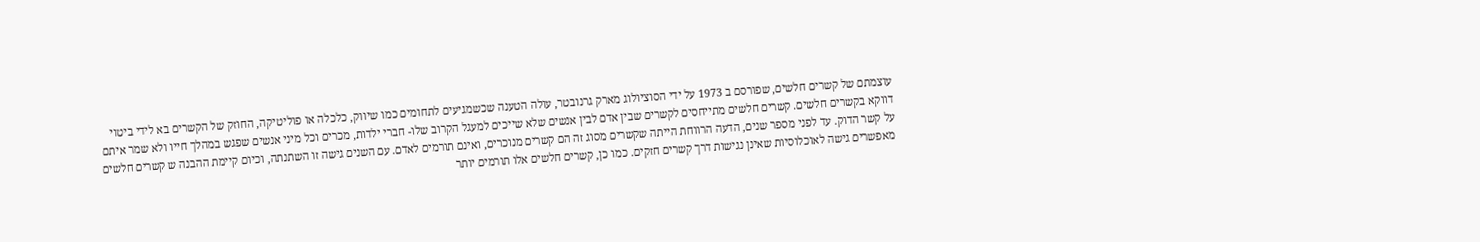עוצמתם של קשרים חלשים, שפורסם ב 1973 על ידי הסוציולוג מארק גרנובטר, עולה הטענה שכשמגיעים לתחומים כמו שיווק, כלכלה או פוליטיקה, החוזק של הקשרים בא לידי ביטוי דווקא בקשרים חלשים. קשרים חלשים מתייחסים לקשרים שבין אדם לבין אנשים שלא שייכים למעגל הקרוב שלו- חברי ילדות, מכרים וכל מיני אנשים שפגש במהלך חייו ולא שמר איתם על קשר הדוק. עד לפני מספר שנים, הדעה הרווחת הייתה שקשרים מסוג זה הם קשרים מנוכרים, ואינם תורמים לאדם. עם השנים גישה זו השתנתה, וכיום קיימת ההבנה ש קשרים חלשים מאפשרים גישה לאוכלוסיות שאינן נגישות דרך קשרים חזקים. כמו כן, קשרים חלשים אלו תורמים יותר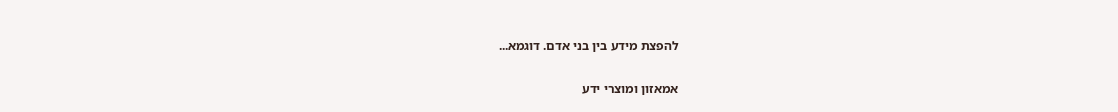להפצת מידע בין בני אדם. דוגמא...

אמאזון ומוצרי ידע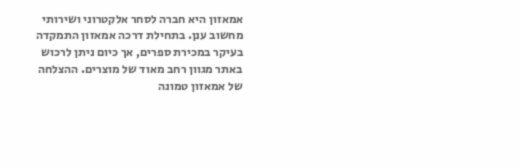אמאזון היא חברה לסחר אלקטרוני ושירותי מחשוב ענן. בתחילת דרכה אמאזון התמקדה בעיקר במכירת ספרים, אך כיום ניתן לרכוש באתר מגוון רחב מאוד של מוצרים. ההצלחה של אמאזון טמונה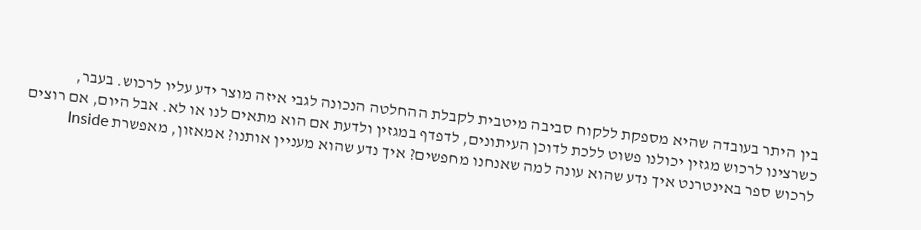בין היתר בעובדה שהיא מספקת ללקוח סביבה מיטבית לקבלת ההחלטה הנכונה לגבי איזה מוצר ידע עליו לרכוש. בעבר, כשרצינו לרכוש מגזין יכולנו פשוט ללכת לדוכן העיתונים, לדפדף במגזין ולדעת אם הוא מתאים לנו או לא. אבל היום, אם רוצים לרכוש ספר באינטרנט איך נדע שהוא עונה למה שאנחנו מחפשים? איך נדע שהוא מעניין אותנו? אמאזון, מאפשרת Inside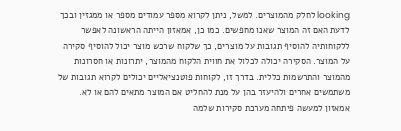looking לחלק מהמוצרים. למשל, ניתן לקרוא מספר עמודים מספר או ממגזין ובכך לדעת האם זה המוצר שאנו מחפשים. כמו כן, אמאזון הייתה הראשונה לאפשר ללקוחותיה להוסיף תגובות על מוצרים, כך שלקוח שרכש מוצר יכול להוסיף סקירה על המוצר. הסקירה יכולה לכלול את חווית הלקוח מהמוצר, יתרונות או חסרונות מהמוצר והתרשמות כללית. בדרך זו, לקוחות פוטנציאליים יכולים לקרוא תגובות של משתמשים אחרים ולהיעזר בהן על מנת להחליט אם המוצר מתאים להם או לא. אמאזון למעשה פיתחה מערכת סקירות שלמה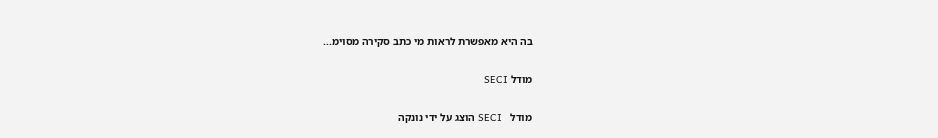בה היא מאפשרת לראות מי כתב סקירה מסוימ...

מודל SECI

מודל   SECI הוצג על ידי נונקה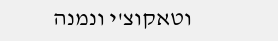וטאקוצ'י ונמנה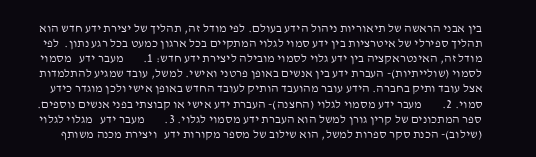בין אבני הראשה של תיאוריות ניהול הידע בעולם. לפי מודל זה, תהליך של יצירת ידע חדש הוא תהליך ספירלי של איטרציות בין ידע סמוי לגלוי המתקיים בכל ארגון כמעט בכל רגע נתון.  לפי מודל זה, האינטראקציה בין ידע גלוי לסמוי מובילה ליצירת ידע חדש: 1.        מעבר ידע   מסמוי לסמוי (שולייתיות)- העברת ידע בין אנשים באופן פרטני ואישי. למשל, עובד שמגיע להתלמדות אצל עובד ותיק בחברה. הידע עובר מהועבד הותיק לעובד החדש באופן אישי ולכן מוגדר כידע סמוי. 2.        מעבר ידע מסמוי לגלוי (החצנה)- העברת ידע אישי או קבוצתי בפני אנשים נוספים. ספר המתכונים של קרין גורן למשל הוא העברת ידע מסמוי לגלוי. 3.        מעבר ידע   מגלוי לגלוי (שילוב)- הכנת סקר ספרות למשל, הוא שילוב של מספר מקורות ידע   ויצירת מכנה משותף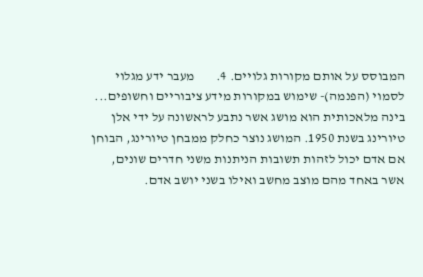המבוסס על אותם מקורות גלויים. 4.        מעבר ידע מגלוי לסמוי (הפנמה)- שימוש במקורות מידע ציבוריים וחשופים...
בינה מלאכותית הוא מושג אשר נתבע לראשונה על ידי אלן טיורינג בשנת 1950. המושג נוצר כחלק ממבחן טיורינג, הבוחן אם אדם יכול לזהות תשובות הניתנות משני חדרים שונים, אשר באחד מהם מוצב מחשב ואילו בשני יושב אדם.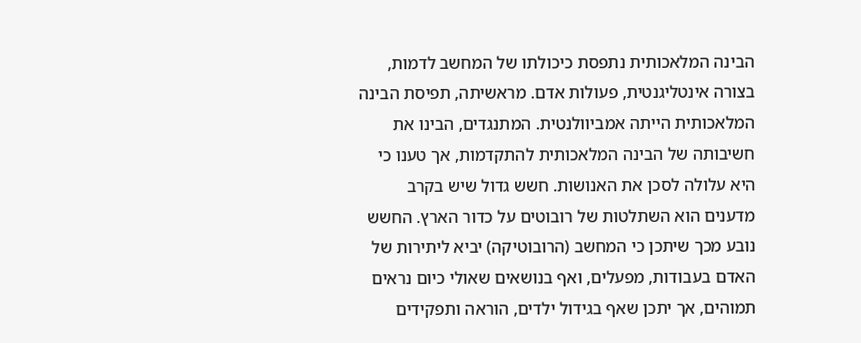הבינה המלאכותית נתפסת כיכולתו של המחשב לדמות, בצורה אינטליגנטית, פעולות אדם. מראשיתה, תפיסת הבינה המלאכותית הייתה אמביוולנטית. המתנגדים, הבינו את חשיבותה של הבינה המלאכותית להתקדמות, אך טענו כי היא עלולה לסכן את האנושות. חשש גדול שיש בקרב מדענים הוא השתלטות של רובוטים על כדור הארץ. החשש נובע מכך שיתכן כי המחשב (הרובוטיקה) יביא ליתירות של האדם בעבודות, מפעלים, ואף בנושאים שאולי כיום נראים תמוהים, אך יתכן שאף בגידול ילדים, הוראה ותפקידים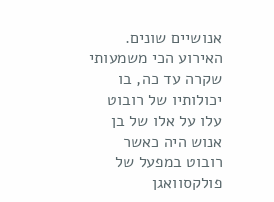אנושיים שונים. האירוע הכי משמעותי שקרה עד כה, בו יכולותיו של רובוט עלו על אלו של בן אנוש היה כאשר רובוט במפעל של פולקסוואגן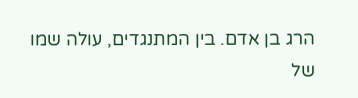הרג בן אדם. בין המתנגדים, עולה שמו של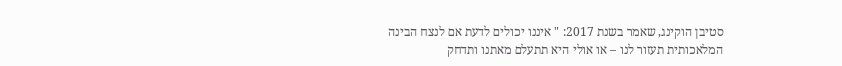סטיבן הוקינג, שאמר בשנת 2017: " איננו יכולים לדעת אם לנצח הבינה המלאכותית תעזור לנו – או אולי היא תתעלם מאתנו ותדחק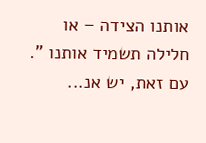אותנו הצידה – או חלילה תשמיד אותנו ". עם זאת, יש אנ...